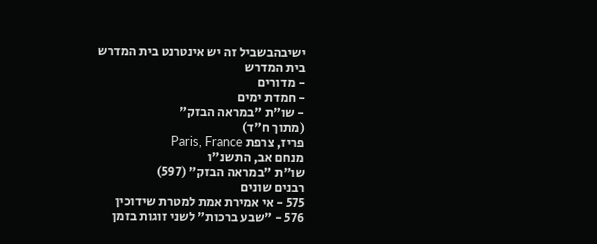ישיבהבשביל זה יש אינטרנט בית המדרש
בית המדרש
- מדורים
- חמדת ימים
- שו"ת "במראה הבזק"
(מתוך ח"ד)
פריז, צרפת Paris, France
מנחם אב, התשנ"ו
שו"ת "במראה הבזק" (597)
רבנים שונים
575 - אי אמירת אמת למטרת שידוכין
576 - "שבע ברכות" לשני זוגות בזמן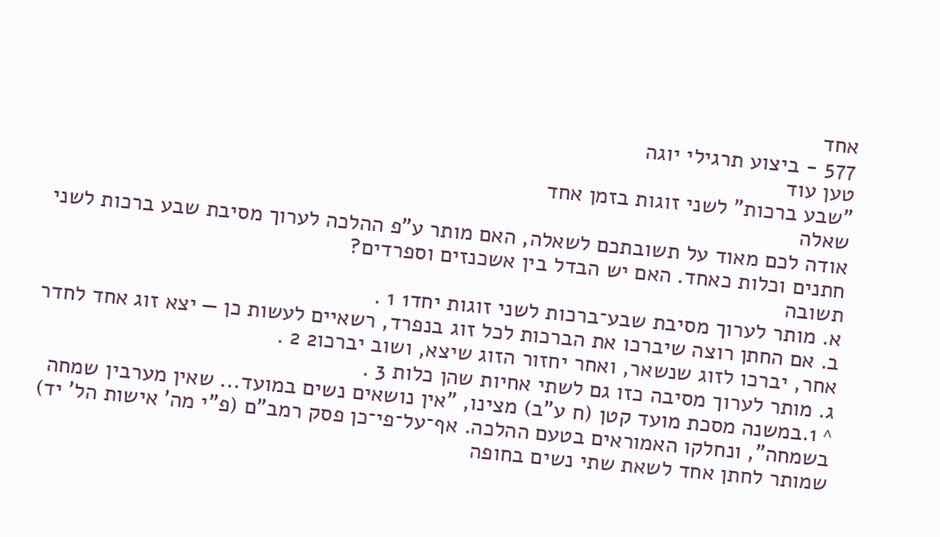אחד
577 - ביצוע תרגילי יוגה
טען עוד
"שבע ברכות" לשני זוגות בזמן אחד
שאלה
אודה לכם מאוד על תשובתכם לשאלה, האם מותר ע"פ ההלכה לערוך מסיבת שבע ברכות לשני חתנים וכלות כאחד. האם יש הבדל בין אשכנזים וספרדים?
תשובה
א. מותר לערוך מסיבת שבע־ברכות לשני זוגות יחד1 1 .
ב. אם החתן רוצה שיברכו את הברכות לכל זוג בנפרד, רשאיים לעשות כן — יצא זוג אחד לחדר אחר, יברכו לזוג שנשאר, ואחר יחזור הזוג שיצא, ושוב יברכו2 2 .
ג. מותר לערוך מסיבה כזו גם לשתי אחיות שהן כלות 3 .
^ 1.במשנה מסכת מועד קטן (ח ע"ב) מצינו, "אין נושאים נשים במועד... שאין מערבין שמחה בשמחה", ונחלקו האמוראים בטעם ההלכה. אף־על־פי־כן פסק רמב"ם (פ"י מה' אישות הל' יד) שמותר לחתן אחד לשאת שתי נשים בחופה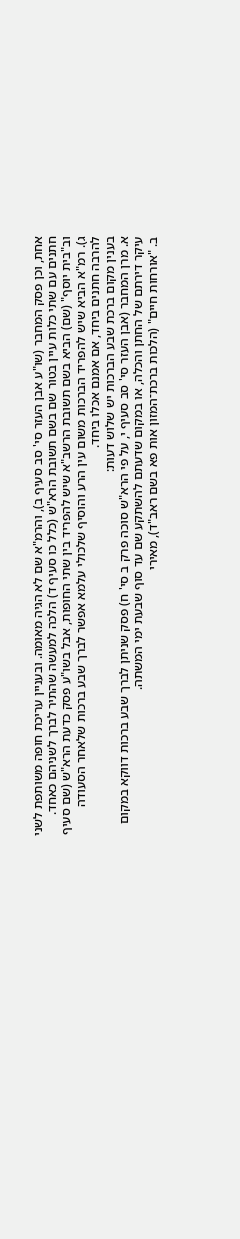אחת, וכן פסק המחבר (שו"ע אבן העזר סי' סב סעיף ב), והרמ"א שם לא הגיה מאומה. ובעניין עריכת חופה משותפת לשני חתנים עם שתי כלות עיין בטור שם בשם תשובת הרא"ש (כלל כו סעיף ד) הלכה למעשה שהתיר לברך לשניהם כאחד. וב"בית יוסף" (שם) הביא בשם תשובת הרשב"א שיש להפריד בין שתי החופות, אבל בשו"ע פסק כדעת הרא"ש (שם סעיף ג). רמ"א הביא שיש להפריד הברכות משום עין הרע והוסיף שלכולי עלמא אפשר לברך שבע ברכות שלאחר הסעודה להרבה חתנים ביחד, אם אמנם אכלו ביחד.
בענין מקום ברכת שבע הברכות יש שלוש דעות:
א. מרן המחבר (אבן העזר סי' סב סעיף י, על פי הרא"ש סוכה פרק ב סי' ח) פסק שניתן לברך שבע ברכות דווקא במקום עיקר דירתם של החתן והכלה, או במקום שדעתם להשתקע שם עד סוף שבעת ימי המשתה.
ב. "אורחות חיים" (הלכות ברכת־המזון אות פא בשם ראב"ד), מאירי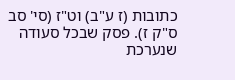כתובות (ז ע"ב) וט"ז (סי' סב ס"ק ז). פסק שבכל סעודה שנערכת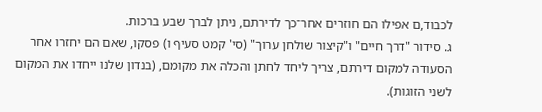לכבוד,ם אפילו הם חוזרים אחר־כך לדירתם, ניתן לברך שבע ברכות.
ג. סידור "דרך חיים" ו"קיצור שולחן ערוך" (סי' קמט סעיף ו) פסקו, שאם הם יחזרו אחר הסעודה למקום דירתם, צריך ליחד לחתן והכלה את מקומם, (בנדון שלנו ייחדו את המקום לשני הזוגות).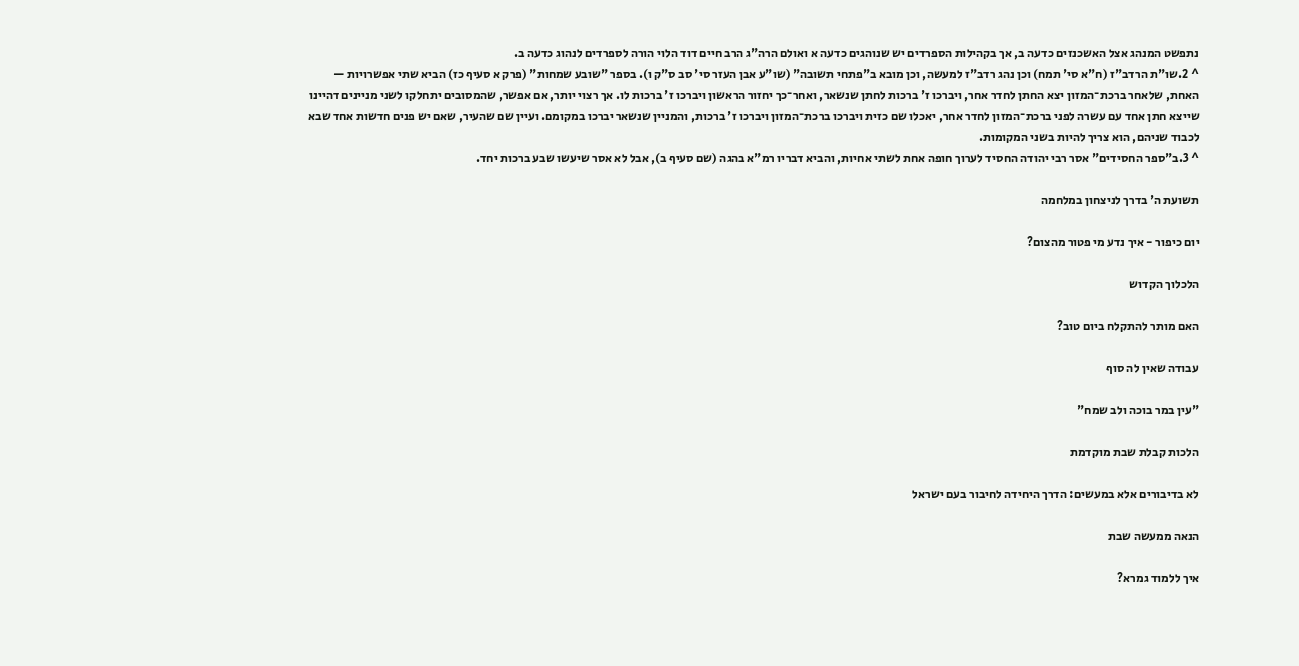נתפשט המנהג אצל האשכנזים כדעה ב, אך בקהילות הספרדים יש שנוהגים כדעה א ואולם הרה"ג הרב חיים דוד הלוי הורה לספרדים לנהוג כדעה ב.
^ 2.שו"ת הרדב"ז (ח"א סי' תמח) וכן נהג רדב"ז למעשה, וכן מובא ב"פתחי תשובה" (שו"ע אבן העזר סי' סב ס"ק ו). בספר "שובע שמחות" (פרק א סעיף כז) הביא שתי אפשרויות — האחת, שלאחר ברכת־המזון יצא החתן לחדר אחר, ויברכו ז' ברכות לחתן שנשאר, ואחר־כך יחזור הראשון ויברכו ז' ברכות לו. אך רצוי יותר, אם אפשר, שהמסובים יתחלקו לשני מניינים דהיינו שייצא חתן אחד עם עשרה לפני ברכת־המזון לחדר אחר, יאכלו שם כזית ויברכו ברכת־המזון ויברכו ז' ברכות, והמניין שנשאר יברכו במקומם. ועיין שם שהעיר, שאם יש פנים חדשות אחד שבא לכבוד שניהם, הוא צריך להיות בשני המקומות.
^ 3.ב"ספר החסידים" אסר רבי יהודה החסיד לערוך חופה אחת לשתי אחיות, והביא דבריו רמ"א בהגה (שם סעיף ב), אבל לא אסר שיעשו שבע ברכות יחד.

תשועת ה' בדרך לניצחון במלחמה

יום כיפור - איך נדע מי פטור מהצום?

הלכלוך הקדוש

האם מותר להתקלח ביום טוב?

עבודה שאין לה סוף

"עין במר בוכה ולב שמח"

הלכות קבלת שבת מוקדמת

לא בדיבורים אלא במעשים: הדרך היחידה לחיבור בעם ישראל

הנאה ממעשה שבת

איך ללמוד גמרא?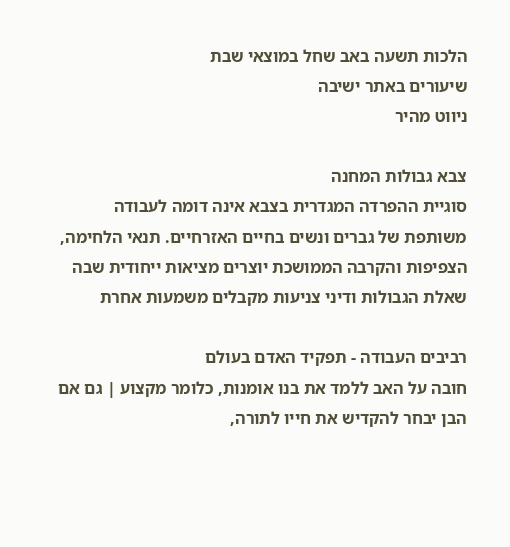הלכות תשעה באב שחל במוצאי שבת
שיעורים באתר ישיבה
ניווט מהיר

צבא גבולות המחנה
סוגיית ההפרדה המגדרית בצבא אינה דומה לעבודה משותפת של גברים ונשים בחיים האזרחיים. תנאי הלחימה, הצפיפות והקרבה הממושכת יוצרים מציאות ייחודית שבה שאלת הגבולות ודיני צניעות מקבלים משמעות אחרת

רביבים העבודה - תפקיד האדם בעולם
חובה על האב ללמד את בנו אומנות, כלומר מקצוע | גם אם הבן יבחר להקדיש את חייו לתורה,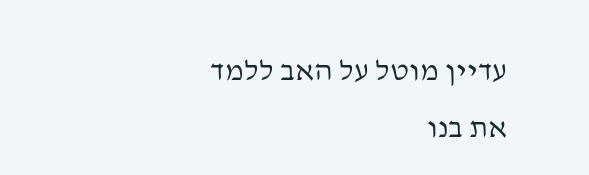עדיין מוטל על האב ללמד את בנו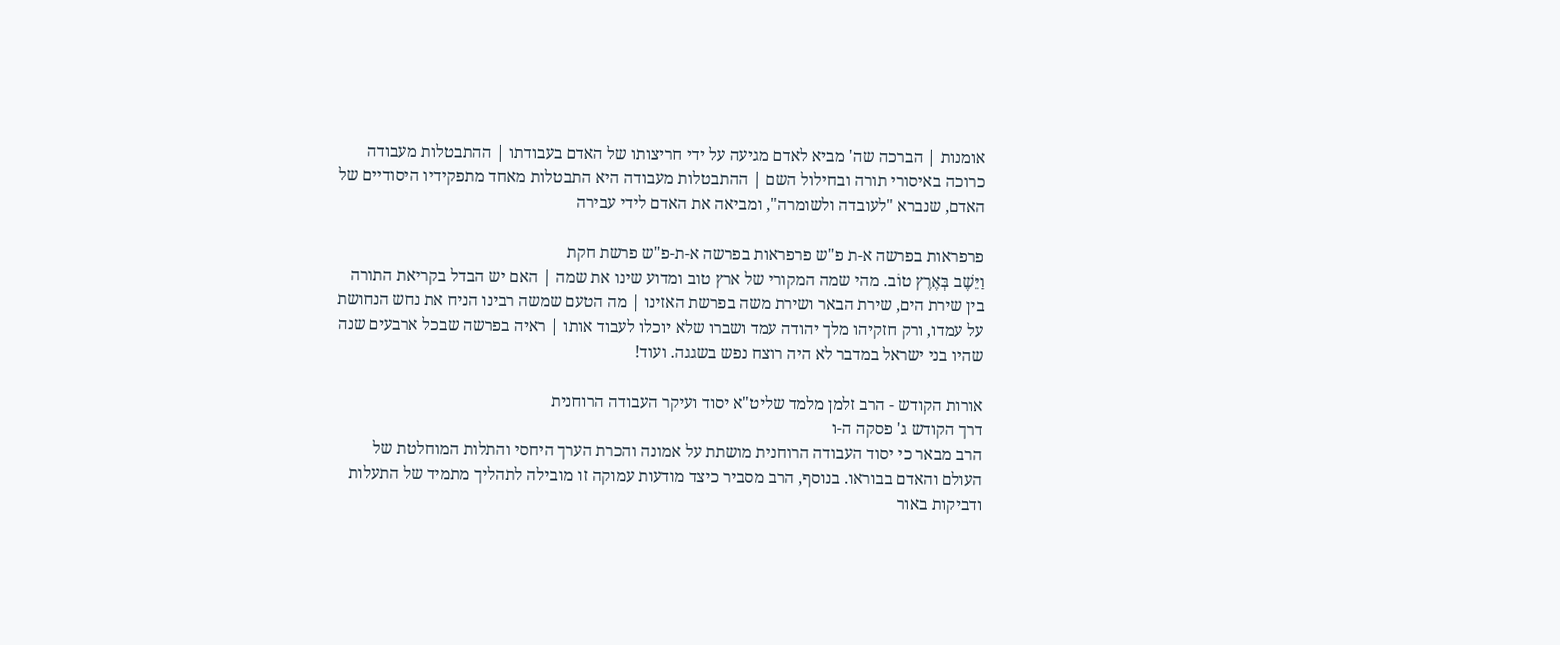אומנות | הברכה שה' מביא לאדם מגיעה על ידי חריצותו של האדם בעבודתו | ההתבטלות מעבודה כרוכה באיסורי תורה ובחילול השם | ההתבטלות מעבודה היא התבטלות מאחד מתפקידיו היסודיים של האדם, שנברא "לעובדה ולשומרה", ומביאה את האדם לידי עבירה

פרפראות בפרשה א-ת פ"ש פרפראות בפרשה א-ת-פ"ש פרשת חקת
וַיֵּשֶׁב בְּאֶרֶץ טוֹב. מהי שמה המקורי של ארץ טוב ומדוע שינו את שמה | האם יש הבדל בקריאת התורה בין שירת הים, שירת הבאר ושירת משה בפרשת האזינו | מה הטעם שמשה רבינו הניח את נחש הנחושת על עמדו, ורק חזקיהו מלך יהודה עמד ושברו שלא יוכלו לעבוד אותו | ראיה בפרשה שבכל ארבעים שנה שהיו בני ישראל במדבר לא היה רוצח נפש בשגגה. ועוד!

אורות הקודש - הרב זלמן מלמד שליט"א יסוד ועיקר העבודה הרוחנית
דרך הקודש ג' פסקה ה-ו
הרב מבאר כי יסוד העבודה הרוחנית מושתת על אמונה והכרת הערך היחסי והתלות המוחלטת של העולם והאדם בבוראו. בנוסף, הרב מסביר כיצד מודעות עמוקה זו מובילה לתהליך מתמיד של התעלות ודביקות באור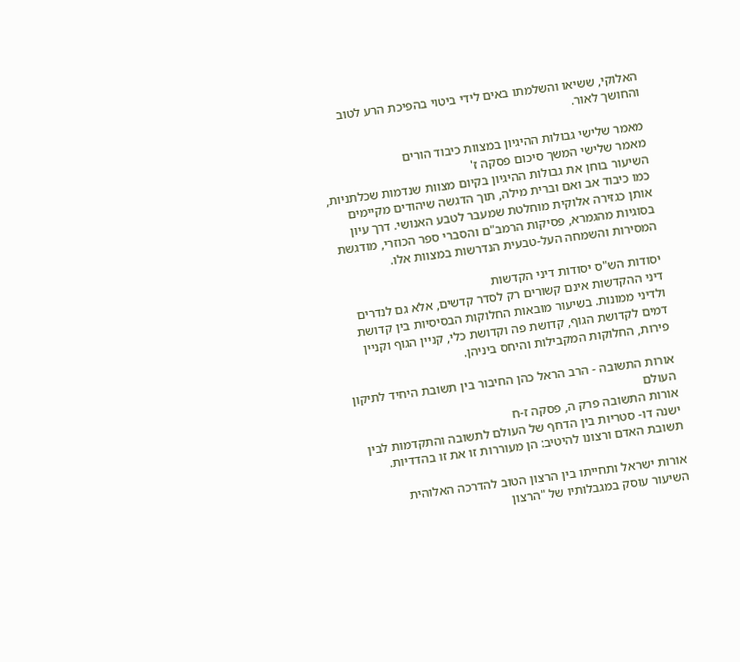האלוקי, ששיאו והשלמתו באים לידי ביטוי בהפיכת הרע לטוב והחושך לאור.

מאמר שלישי גבולות ההיגיון במצוות כיבוד הורים
מאמר שלישי המשך סיכום פסקה ז'
השיעור בוחן את גבולות ההיגיון בקיום מצוות שנדמות שכלתניות, כמו כיבוד אב ואם וברית מילה, תוך הדגשה שיהודים מקיימים אותן כגזירה אלוקית מוחלטת שמעבר לטבע האנושי. דרך עיון בסוגיות מהגמרא, פסיקות הרמב"ם והסברי ספר הכוזרי, מודגשת המסירות והשמחה העל-טבעית הנדרשות במצוות אלו.

יסודות הש"ס יסודות דיני הקדשות
דיני ההקדשות אינם קשורים רק לסדר קדשים, אלא גם לנדרים ולדיני ממונות. בשיעור מובאות החלוקות הבסיסיות בין קדושת דמים לקדושת הגוף, קדושת פה וקדושת כלי, קניין הגוף וקניין פירות, החלוקות המקבילות והיחס ביניהן.

אורות התשובה - הרב הראל כהן החיבור בין תשובת היחיד לתיקון העולם
אורות התשובה פרק ה, פסקה ז-ח
ישנה דו- סטריות בין הדחף של העולם לתשובה והתקדמות לבין תשובת האדם ורצונו להיטיב: הן מעוררות זו את זו בהדדיות.

אורות ישראל ותחייתו בין הרצון הטוב להדרכה האלוהית
השיעור עוסק במגבלותיו של "הרצון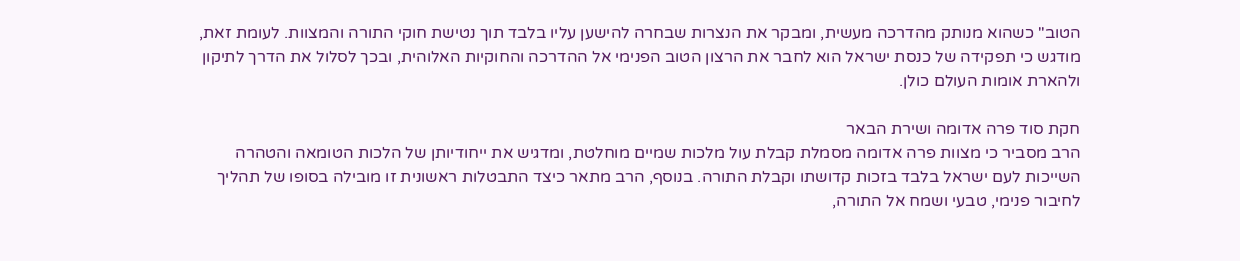הטוב" כשהוא מנותק מהדרכה מעשית, ומבקר את הנצרות שבחרה להישען עליו בלבד תוך נטישת חוקי התורה והמצוות. לעומת זאת, מודגש כי תפקידה של כנסת ישראל הוא לחבר את הרצון הטוב הפנימי אל ההדרכה והחוקיות האלוהית, ובכך לסלול את הדרך לתיקון ולהארת אומות העולם כולן.

חקת סוד פרה אדומה ושירת הבאר
הרב מסביר כי מצוות פרה אדומה מסמלת קבלת עול מלכות שמיים מוחלטת, ומדגיש את ייחודיותן של הלכות הטומאה והטהרה השייכות לעם ישראל בלבד בזכות קדושתו וקבלת התורה. בנוסף, הרב מתאר כיצד התבטלות ראשונית זו מובילה בסופו של תהליך לחיבור פנימי, טבעי ושמח אל התורה,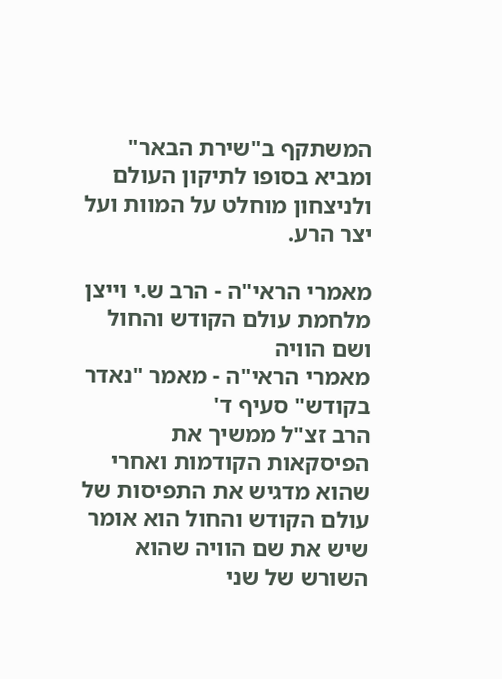המשתקף ב"שירת הבאר" ומביא בסופו לתיקון העולם ולניצחון מוחלט על המוות ועל יצר הרע.

מאמרי הראי"ה - הרב ש.י וייצן מלחמת עולם הקודש והחול ושם הוויה
מאמרי הראי"ה - מאמר "נאדר בקודש" סעיף ד'
הרב זצ"ל ממשיך את הפיסקאות הקודמות ואחרי שהוא מדגיש את התפיסות של עולם הקודש והחול הוא אומר שיש את שם הוויה שהוא השורש של שני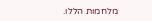מלחמות הללו.